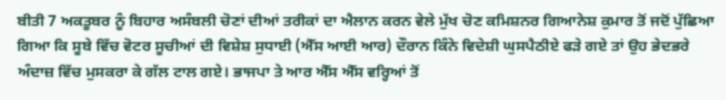ਬੀਤੀ 7 ਅਕਤੂਬਰ ਨੂੰ ਬਿਹਾਰ ਅਸੰਬਲੀ ਚੋਣਾਂ ਦੀਆਂ ਤਰੀਕਾਂ ਦਾ ਐਲਾਨ ਕਰਨ ਵੇਲੇ ਮੁੱਖ ਚੋਣ ਕਮਿਸ਼ਨਰ ਗਿਆਨੇਸ਼ ਕੁਮਾਰ ਤੋਂ ਜਦੋਂ ਪੁੱਛਿਆ ਗਿਆ ਕਿ ਸੂਬੇ ਵਿੱਚ ਵੋਟਰ ਸੂਚੀਆਂ ਦੀ ਵਿਸ਼ੇਸ਼ ਸੁਧਾਈ (ਐੱਸ ਆਈ ਆਰ) ਦੌਰਾਨ ਕਿੰਨੇ ਵਿਦੇਸ਼ੀ ਘੁਸਪੈਠੀਏ ਫੜੇ ਗਏ ਤਾਂ ਉਹ ਭੇਦਭਰੇ ਅੰਦਾਜ਼ ਵਿੱਚ ਮੁਸਕਰਾ ਕੇ ਗੱਲ ਟਾਲ ਗਏ। ਭਾਜਪਾ ਤੇ ਆਰ ਐੱਸ ਐੱਸ ਵਰ੍ਹਿਆਂ ਤੋਂ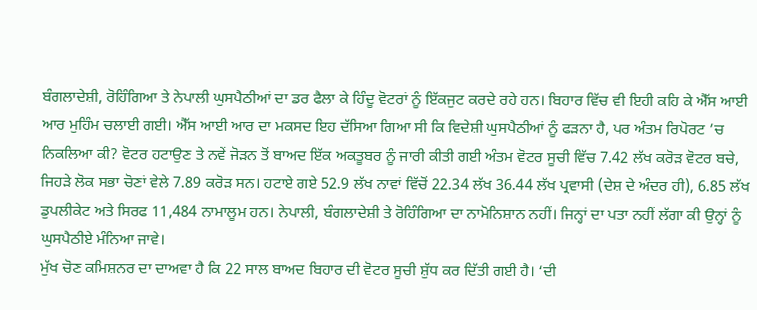ਬੰਗਲਾਦੇਸ਼ੀ, ਰੋਹਿੰਗਿਆ ਤੇ ਨੇਪਾਲੀ ਘੁਸਪੈਠੀਆਂ ਦਾ ਡਰ ਫੈਲਾ ਕੇ ਹਿੰਦੂ ਵੋਟਰਾਂ ਨੂੰ ਇੱਕਜੁਟ ਕਰਦੇ ਰਹੇ ਹਨ। ਬਿਹਾਰ ਵਿੱਚ ਵੀ ਇਹੀ ਕਹਿ ਕੇ ਐੱਸ ਆਈ ਆਰ ਮੁਹਿੰਮ ਚਲਾਈ ਗਈ। ਐੱਸ ਆਈ ਆਰ ਦਾ ਮਕਸਦ ਇਹ ਦੱਸਿਆ ਗਿਆ ਸੀ ਕਿ ਵਿਦੇਸ਼ੀ ਘੁਸਪੈਠੀਆਂ ਨੂੰ ਫੜਨਾ ਹੈ, ਪਰ ਅੰਤਮ ਰਿਪੋਰਟ ’ਚ ਨਿਕਲਿਆ ਕੀ? ਵੋਟਰ ਹਟਾਉਣ ਤੇ ਨਵੇਂ ਜੋੜਨ ਤੋਂ ਬਾਅਦ ਇੱਕ ਅਕਤੂਬਰ ਨੂੰ ਜਾਰੀ ਕੀਤੀ ਗਈ ਅੰਤਮ ਵੋਟਰ ਸੂਚੀ ਵਿੱਚ 7.42 ਲੱਖ ਕਰੋੜ ਵੋਟਰ ਬਚੇ, ਜਿਹੜੇ ਲੋਕ ਸਭਾ ਚੋਣਾਂ ਵੇਲੇ 7.89 ਕਰੋੜ ਸਨ। ਹਟਾਏ ਗਏ 52.9 ਲੱਖ ਨਾਵਾਂ ਵਿੱਚੋਂ 22.34 ਲੱਖ 36.44 ਲੱਖ ਪ੍ਰਵਾਸੀ (ਦੇਸ਼ ਦੇ ਅੰਦਰ ਹੀ), 6.85 ਲੱਖ ਡੁਪਲੀਕੇਟ ਅਤੇ ਸਿਰਫ 11,484 ਨਾਮਾਲੂਮ ਹਨ। ਨੇਪਾਲੀ, ਬੰਗਲਾਦੇਸ਼ੀ ਤੇ ਰੋਹਿੰਗਿਆ ਦਾ ਨਾਮੋਨਿਸ਼ਾਨ ਨਹੀਂ। ਜਿਨ੍ਹਾਂ ਦਾ ਪਤਾ ਨਹੀਂ ਲੱਗਾ ਕੀ ਉਨ੍ਹਾਂ ਨੂੰ ਘੁਸਪੈਠੀਏ ਮੰਨਿਆ ਜਾਵੇ।
ਮੁੱਖ ਚੋਣ ਕਮਿਸ਼ਨਰ ਦਾ ਦਾਅਵਾ ਹੈ ਕਿ 22 ਸਾਲ ਬਾਅਦ ਬਿਹਾਰ ਦੀ ਵੋਟਰ ਸੂਚੀ ਸ਼ੁੱਧ ਕਰ ਦਿੱਤੀ ਗਈ ਹੈ। ‘ਦੀ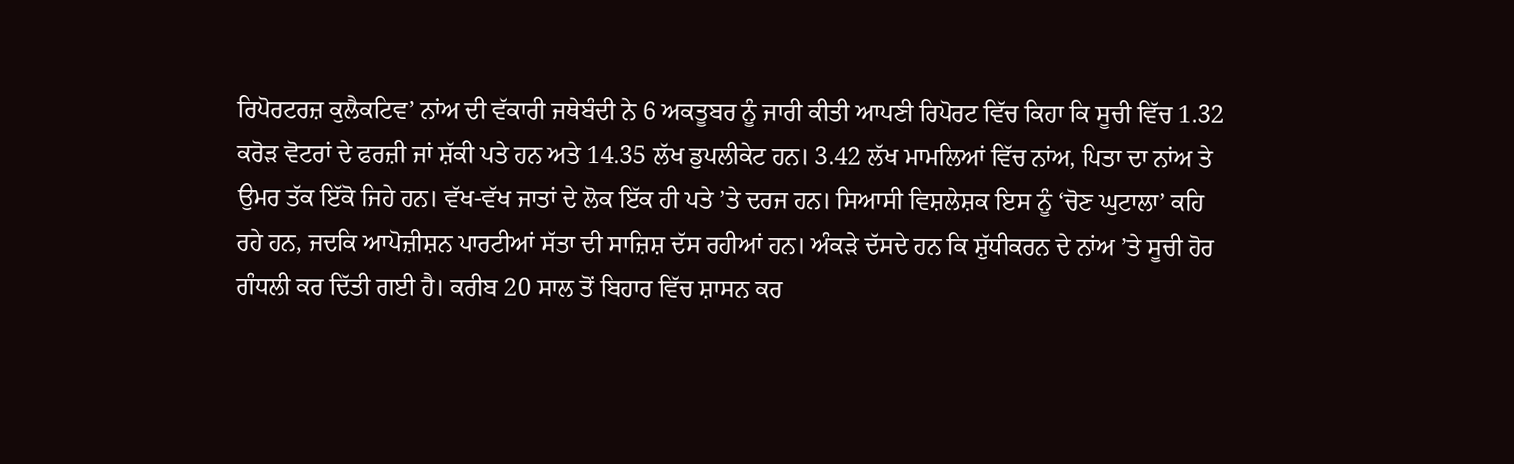ਰਿਪੋਰਟਰਜ਼ ਕੁਲੈਕਟਿਵ’ ਨਾਂਅ ਦੀ ਵੱਕਾਰੀ ਜਥੇਬੰਦੀ ਨੇ 6 ਅਕਤੂਬਰ ਨੂੰ ਜਾਰੀ ਕੀਤੀ ਆਪਣੀ ਰਿਪੋਰਟ ਵਿੱਚ ਕਿਹਾ ਕਿ ਸੂਚੀ ਵਿੱਚ 1.32 ਕਰੋੜ ਵੋਟਰਾਂ ਦੇ ਫਰਜ਼ੀ ਜਾਂ ਸ਼ੱਕੀ ਪਤੇ ਹਨ ਅਤੇ 14.35 ਲੱਖ ਡੁਪਲੀਕੇਟ ਹਨ। 3.42 ਲੱਖ ਮਾਮਲਿਆਂ ਵਿੱਚ ਨਾਂਅ, ਪਿਤਾ ਦਾ ਨਾਂਅ ਤੇ ਉਮਰ ਤੱਕ ਇੱਕੋ ਜਿਹੇ ਹਨ। ਵੱਖ-ਵੱਖ ਜਾਤਾਂ ਦੇ ਲੋਕ ਇੱਕ ਹੀ ਪਤੇ ’ਤੇ ਦਰਜ ਹਨ। ਸਿਆਸੀ ਵਿਸ਼ਲੇਸ਼ਕ ਇਸ ਨੂੰ ‘ਚੋਣ ਘੁਟਾਲਾ’ ਕਹਿ ਰਹੇ ਹਨ, ਜਦਕਿ ਆਪੋਜ਼ੀਸ਼ਨ ਪਾਰਟੀਆਂ ਸੱਤਾ ਦੀ ਸਾਜ਼ਿਸ਼ ਦੱਸ ਰਹੀਆਂ ਹਨ। ਅੰਕੜੇ ਦੱਸਦੇ ਹਨ ਕਿ ਸ਼ੁੱਧੀਕਰਨ ਦੇ ਨਾਂਅ ’ਤੇ ਸੂਚੀ ਹੋਰ ਗੰਧਲੀ ਕਰ ਦਿੱਤੀ ਗਈ ਹੈ। ਕਰੀਬ 20 ਸਾਲ ਤੋਂ ਬਿਹਾਰ ਵਿੱਚ ਸ਼ਾਸਨ ਕਰ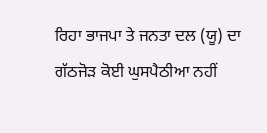ਰਿਹਾ ਭਾਜਪਾ ਤੇ ਜਨਤਾ ਦਲ (ਯੂ) ਦਾ ਗੱਠਜੋੜ ਕੋਈ ਘੁਸਪੈਠੀਆ ਨਹੀਂ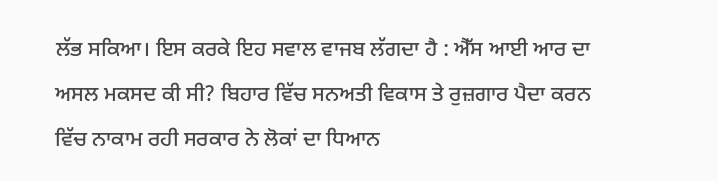ਲੱਭ ਸਕਿਆ। ਇਸ ਕਰਕੇ ਇਹ ਸਵਾਲ ਵਾਜਬ ਲੱਗਦਾ ਹੈ : ਐੱਸ ਆਈ ਆਰ ਦਾ ਅਸਲ ਮਕਸਦ ਕੀ ਸੀ? ਬਿਹਾਰ ਵਿੱਚ ਸਨਅਤੀ ਵਿਕਾਸ ਤੇ ਰੁਜ਼ਗਾਰ ਪੈਦਾ ਕਰਨ ਵਿੱਚ ਨਾਕਾਮ ਰਹੀ ਸਰਕਾਰ ਨੇ ਲੋਕਾਂ ਦਾ ਧਿਆਨ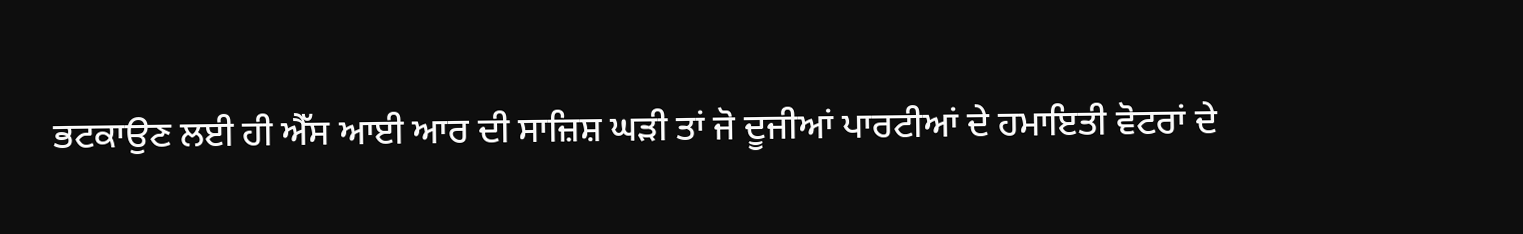ਭਟਕਾਉਣ ਲਈ ਹੀ ਐੱਸ ਆਈ ਆਰ ਦੀ ਸਾਜ਼ਿਸ਼ ਘੜੀ ਤਾਂ ਜੋ ਦੂਜੀਆਂ ਪਾਰਟੀਆਂ ਦੇ ਹਮਾਇਤੀ ਵੋਟਰਾਂ ਦੇ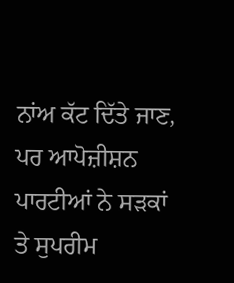ਨਾਂਅ ਕੱਟ ਦਿੱਤੇ ਜਾਣ, ਪਰ ਆਪੋਜ਼ੀਸ਼ਨ ਪਾਰਟੀਆਂ ਨੇ ਸੜਕਾਂ ਤੇ ਸੁਪਰੀਮ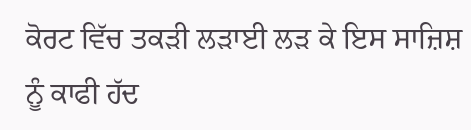ਕੋਰਟ ਵਿੱਚ ਤਕੜੀ ਲੜਾਈ ਲੜ ਕੇ ਇਸ ਸਾਜ਼ਿਸ਼ ਨੂੰ ਕਾਫੀ ਹੱਦ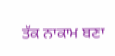ਤੱਕ ਨਾਕਾਮ ਬਣਾ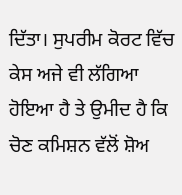ਦਿੱਤਾ। ਸੁਪਰੀਮ ਕੋਰਟ ਵਿੱਚ ਕੇਸ ਅਜੇ ਵੀ ਲੱਗਿਆ ਹੋਇਆ ਹੈ ਤੇ ਉਮੀਦ ਹੈ ਕਿ ਚੋਣ ਕਮਿਸ਼ਨ ਵੱਲੋਂ ਸ਼ੋਅ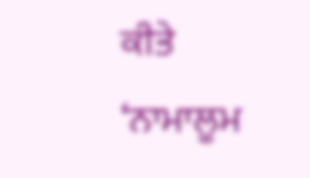ਕੀਤੇ ‘ਨਾਮਾਲੂਮ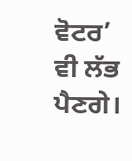ਵੋਟਰ’ ਵੀ ਲੱਭ ਪੈਣਗੇ।